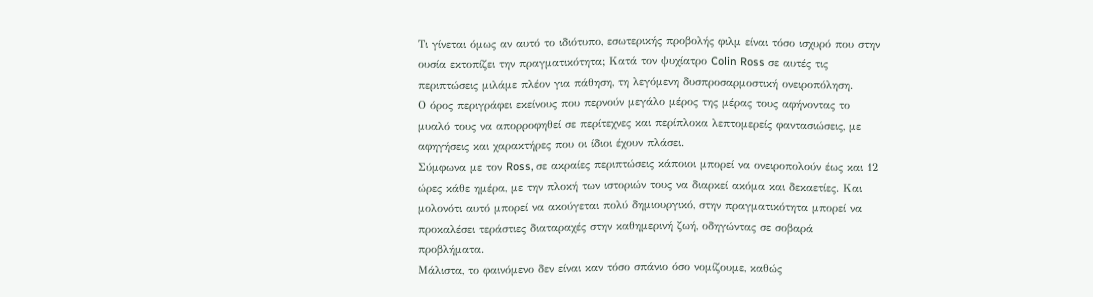Τι γίνεται όμως αν αυτό το ιδιότυπο, εσωτερικής προβολής φιλμ είναι τόσο ισχυρό που στην ουσία εκτοπίζει την πραγματικότητα; Κατά τον ψυχίατρο Colin Ross σε αυτές τις περιπτώσεις μιλάμε πλέον για πάθηση, τη λεγόμενη δυσπροσαρμοστική ονειροπόληση.
Ο όρος περιγράφει εκείνους που περνούν μεγάλο μέρος της μέρας τους αφήνοντας το μυαλό τους να απορροφηθεί σε περίτεχνες και περίπλοκα λεπτομερείς φαντασιώσεις, με αφηγήσεις και χαρακτήρες που οι ίδιοι έχουν πλάσει.
Σύμφωνα με τον Ross, σε ακραίες περιπτώσεις κάποιοι μπορεί να ονειροπολούν έως και 12 ώρες κάθε ημέρα, με την πλοκή των ιστοριών τους να διαρκεί ακόμα και δεκαετίες. Και μολονότι αυτό μπορεί να ακούγεται πολύ δημιουργικό, στην πραγματικότητα μπορεί να προκαλέσει τεράστιες διαταραχές στην καθημερινή ζωή, οδηγώντας σε σοβαρά προβλήματα.
Μάλιστα, το φαινόμενο δεν είναι καν τόσο σπάνιο όσο νομίζουμε, καθώς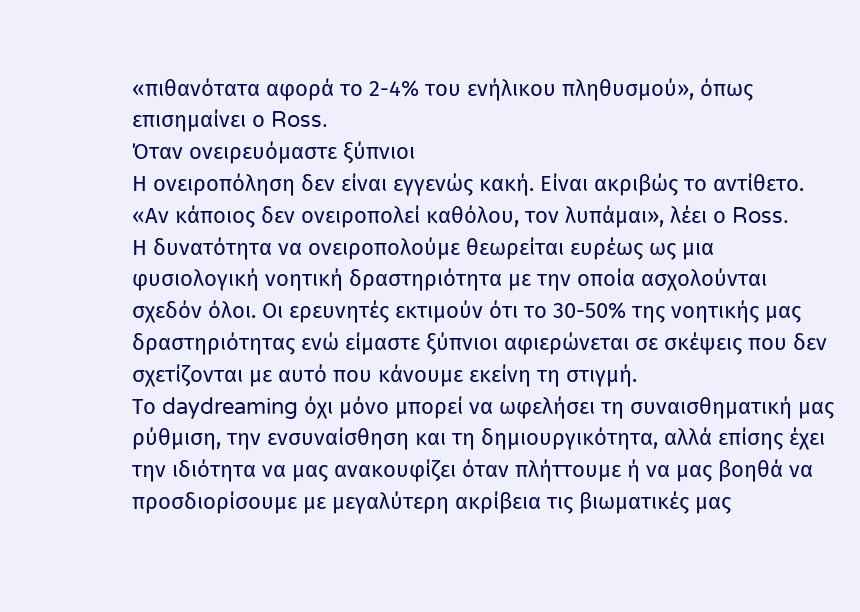«πιθανότατα αφορά το 2-4% του ενήλικου πληθυσμού», όπως επισημαίνει ο Ross.
Όταν ονειρευόμαστε ξύπνιοι
Η ονειροπόληση δεν είναι εγγενώς κακή. Είναι ακριβώς το αντίθετο. «Αν κάποιος δεν ονειροπολεί καθόλου, τον λυπάμαι», λέει ο Ross.
Η δυνατότητα να ονειροπολούμε θεωρείται ευρέως ως μια φυσιολογική νοητική δραστηριότητα με την οποία ασχολούνται σχεδόν όλοι. Οι ερευνητές εκτιμούν ότι το 30-50% της νοητικής μας δραστηριότητας ενώ είμαστε ξύπνιοι αφιερώνεται σε σκέψεις που δεν σχετίζονται με αυτό που κάνουμε εκείνη τη στιγμή.
Το daydreaming όχι μόνο μπορεί να ωφελήσει τη συναισθηματική μας ρύθμιση, την ενσυναίσθηση και τη δημιουργικότητα, αλλά επίσης έχει την ιδιότητα να μας ανακουφίζει όταν πλήττουμε ή να μας βοηθά να προσδιορίσουμε με μεγαλύτερη ακρίβεια τις βιωματικές μας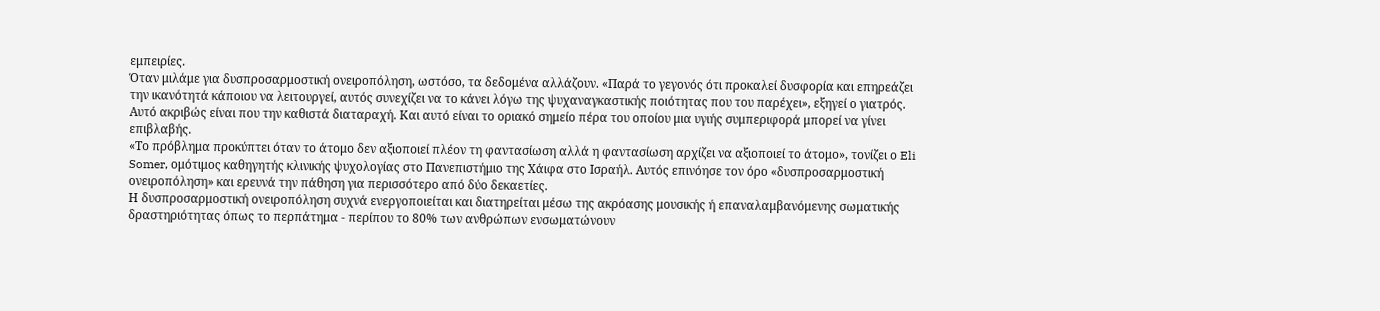εμπειρίες.
Όταν μιλάμε για δυσπροσαρμοστική ονειροπόληση, ωστόσο, τα δεδομένα αλλάζουν. «Παρά το γεγονός ότι προκαλεί δυσφορία και επηρεάζει την ικανότητά κάποιου να λειτουργεί, αυτός συνεχίζει να το κάνει λόγω της ψυχαναγκαστικής ποιότητας που του παρέχει», εξηγεί ο γιατρός.
Αυτό ακριβώς είναι που την καθιστά διαταραχή. Και αυτό είναι το οριακό σημείο πέρα του οποίου μια υγιής συμπεριφορά μπορεί να γίνει επιβλαβής.
«Το πρόβλημα προκύπτει όταν το άτομο δεν αξιοποιεί πλέον τη φαντασίωση αλλά η φαντασίωση αρχίζει να αξιοποιεί το άτομο», τονίζει ο Eli Somer, ομότιμος καθηγητής κλινικής ψυχολογίας στο Πανεπιστήμιο της Χάιφα στο Ισραήλ. Αυτός επινόησε τον όρο «δυσπροσαρμοστική ονειροπόληση» και ερευνά την πάθηση για περισσότερο από δύο δεκαετίες.
Η δυσπροσαρμοστική ονειροπόληση συχνά ενεργοποιείται και διατηρείται μέσω της ακρόασης μουσικής ή επαναλαμβανόμενης σωματικής δραστηριότητας όπως το περπάτημα - περίπου το 80% των ανθρώπων ενσωματώνουν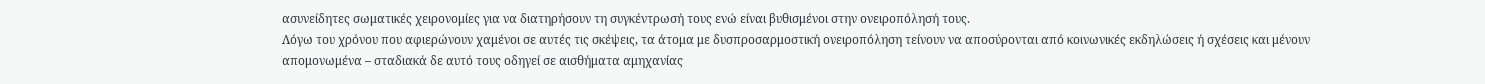ασυνείδητες σωματικές χειρονομίες για να διατηρήσουν τη συγκέντρωσή τους ενώ είναι βυθισμένοι στην ονειροπόλησή τους.
Λόγω του χρόνου που αφιερώνουν χαμένοι σε αυτές τις σκέψεις, τα άτομα με δυσπροσαρμοστική ονειροπόληση τείνουν να αποσύρονται από κοινωνικές εκδηλώσεις ή σχέσεις και μένουν απομονωμένα – σταδιακά δε αυτό τους οδηγεί σε αισθήματα αμηχανίας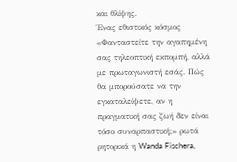και θλίψης.
Ένας εθιστικός κόσμος
«Φανταστείτε την αγαπημένη σας τηλεοπτική εκπομπή, αλλά με πρωταγωνιστή εσάς. Πώς θα μπορούσατε να την εγκαταλείψετε, αν η πραγματική σας ζωή δεν είναι τόσο συναρπαστική;» ρωτά ρητορικά η Wanda Fischera,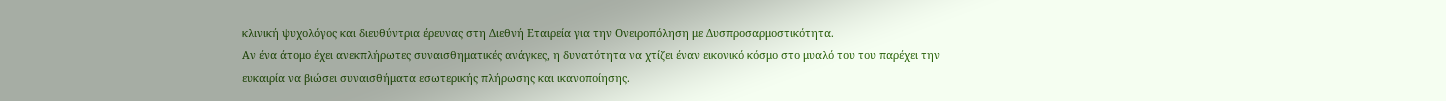κλινική ψυχολόγος και διευθύντρια έρευνας στη Διεθνή Εταιρεία για την Ονειροπόληση με Δυσπροσαρμοστικότητα.
Αν ένα άτομο έχει ανεκπλήρωτες συναισθηματικές ανάγκες, η δυνατότητα να χτίζει έναν εικονικό κόσμο στο μυαλό του του παρέχει την ευκαιρία να βιώσει συναισθήματα εσωτερικής πλήρωσης και ικανοποίησης.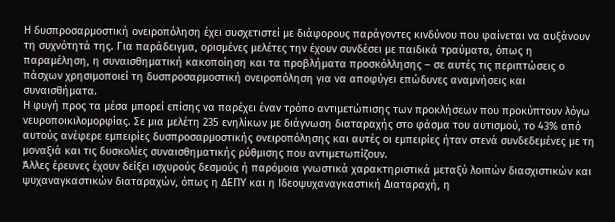Η δυσπροσαρμοστική ονειροπόληση έχει συσχετιστεί με διάφορους παράγοντες κινδύνου που φαίνεται να αυξάνουν τη συχνότητά της. Για παράδειγμα, ορισμένες μελέτες την έχουν συνδέσει με παιδικά τραύματα, όπως η παραμέληση, η συναισθηματική κακοποίηση και τα προβλήματα προσκόλλησης – σε αυτές τις περιπτώσεις ο πάσχων χρησιμοποιεί τη δυσπροσαρμοστική ονειροπόληση για να αποφύγει επώδυνες αναμνήσεις και συναισθήματα.
Η φυγή προς τα μέσα μπορεί επίσης να παρέχει έναν τρόπο αντιμετώπισης των προκλήσεων που προκύπτουν λόγω νευροποικιλομορφίας. Σε μια μελέτη 235 ενηλίκων με διάγνωση διαταραχής στο φάσμα του αυτισμού, το 43% από αυτούς ανέφερε εμπειρίες δυσπροσαρμοστικής ονειροπόλησης και αυτές οι εμπειρίες ήταν στενά συνδεδεμένες με τη μοναξιά και τις δυσκολίες συναισθηματικής ρύθμισης που αντιμετωπίζουν.
Άλλες έρευνες έχουν δείξει ισχυρούς δεσμούς ή παρόμοια γνωστικά χαρακτηριστικά μεταξύ λοιπών διασχιστικών και ψυχαναγκαστικών διαταραχών, όπως η ΔΕΠΥ και η Ιδεοψυχαναγκαστική Διαταραχή, η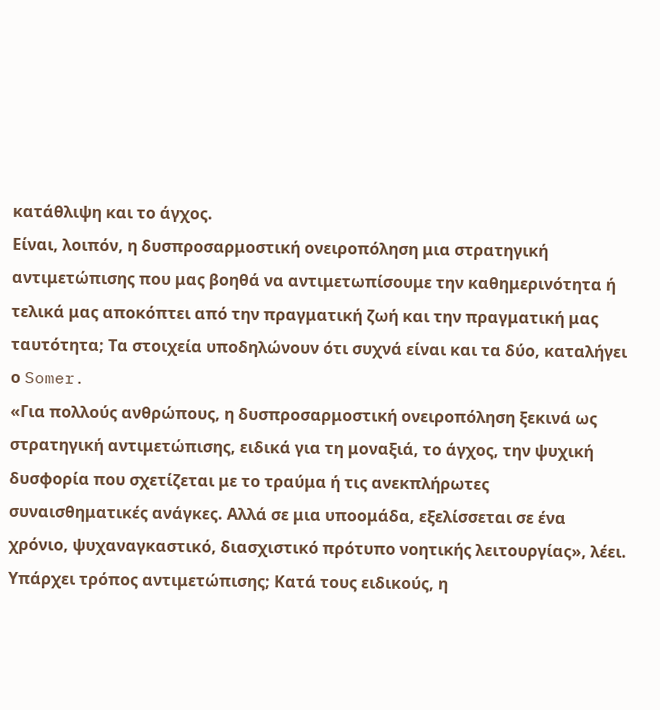κατάθλιψη και το άγχος.
Είναι, λοιπόν, η δυσπροσαρμοστική ονειροπόληση μια στρατηγική αντιμετώπισης που μας βοηθά να αντιμετωπίσουμε την καθημερινότητα ή τελικά μας αποκόπτει από την πραγματική ζωή και την πραγματική μας ταυτότητα; Τα στοιχεία υποδηλώνουν ότι συχνά είναι και τα δύο, καταλήγει ο Somer.
«Για πολλούς ανθρώπους, η δυσπροσαρμοστική ονειροπόληση ξεκινά ως στρατηγική αντιμετώπισης, ειδικά για τη μοναξιά, το άγχος, την ψυχική δυσφορία που σχετίζεται με το τραύμα ή τις ανεκπλήρωτες συναισθηματικές ανάγκες. Αλλά σε μια υποομάδα, εξελίσσεται σε ένα χρόνιο, ψυχαναγκαστικό, διασχιστικό πρότυπο νοητικής λειτουργίας», λέει.
Υπάρχει τρόπος αντιμετώπισης; Κατά τους ειδικούς, η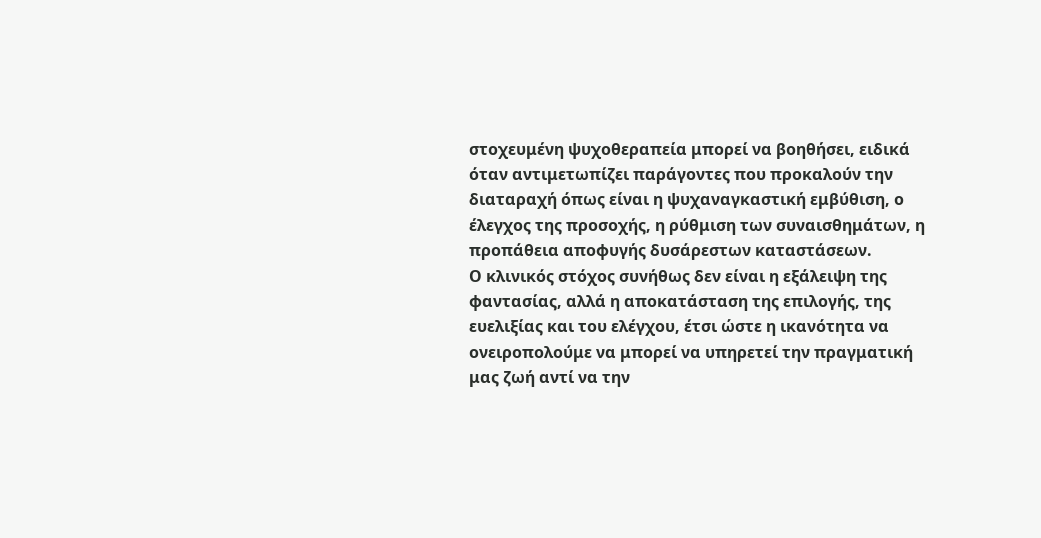στοχευμένη ψυχοθεραπεία μπορεί να βοηθήσει, ειδικά όταν αντιμετωπίζει παράγοντες που προκαλούν την διαταραχή όπως είναι η ψυχαναγκαστική εμβύθιση, ο έλεγχος της προσοχής, η ρύθμιση των συναισθημάτων, η προπάθεια αποφυγής δυσάρεστων καταστάσεων.
Ο κλινικός στόχος συνήθως δεν είναι η εξάλειψη της φαντασίας, αλλά η αποκατάσταση της επιλογής, της ευελιξίας και του ελέγχου, έτσι ώστε η ικανότητα να ονειροπολούμε να μπορεί να υπηρετεί την πραγματική μας ζωή αντί να την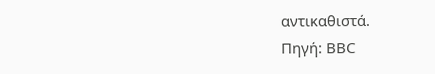αντικαθιστά.
Πηγή: BBC